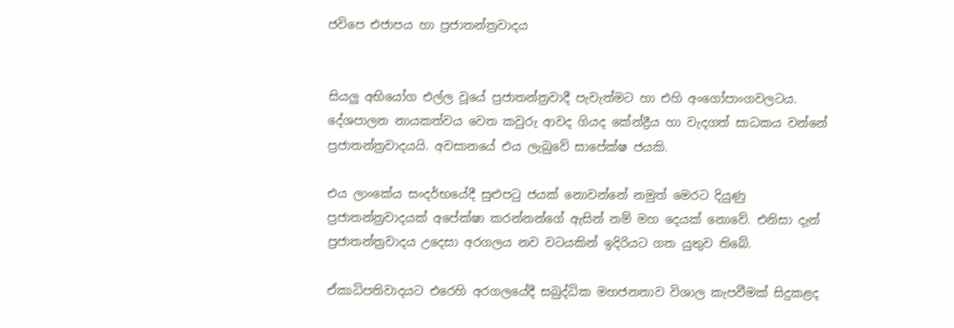ජවිපෙ එජාපය හා ප්‍රජාතන්ත්‍රවාදය


සියලු අභියෝග එල්ල වූයේ ප්‍රජාතන්ත්‍රවාදී පැවැත්මට හා එහි අංගෝපාංගවලටය. දේශපාලන නායකත්වය වෙත කවුරු ආවද ගියද කේන්ද්‍රීය හා වැදගත් සාධකය වන්නේ ප්‍රජාතන්ත්‍රවාදයයි. අවසානයේ එය ලැබුවේ සාපේක්ෂ ජයකි.

එය ලාංකේය සංදර්භයේදී සුළුපටු ජයක් නොවන්නේ නමුත් මෙරට දියුණු ප්‍රජාතන්ත්‍රවාදයක් අපේක්ෂා කරන්නන්ගේ ඇසින් නම් මහ දෙයක් නොවේ. එනිසා දැන් ප්‍රජාතන්ත්‍රවාදය උදෙසා අරගලය නව වටයකින් ඉදිරියට ගත යුතුව තිබේ.

ඒකාධිපතිවාදයට එරෙහි අරගලයේදී සබුද්ධික මහජනතාව විශාල කැපවීමක් සිදුකළද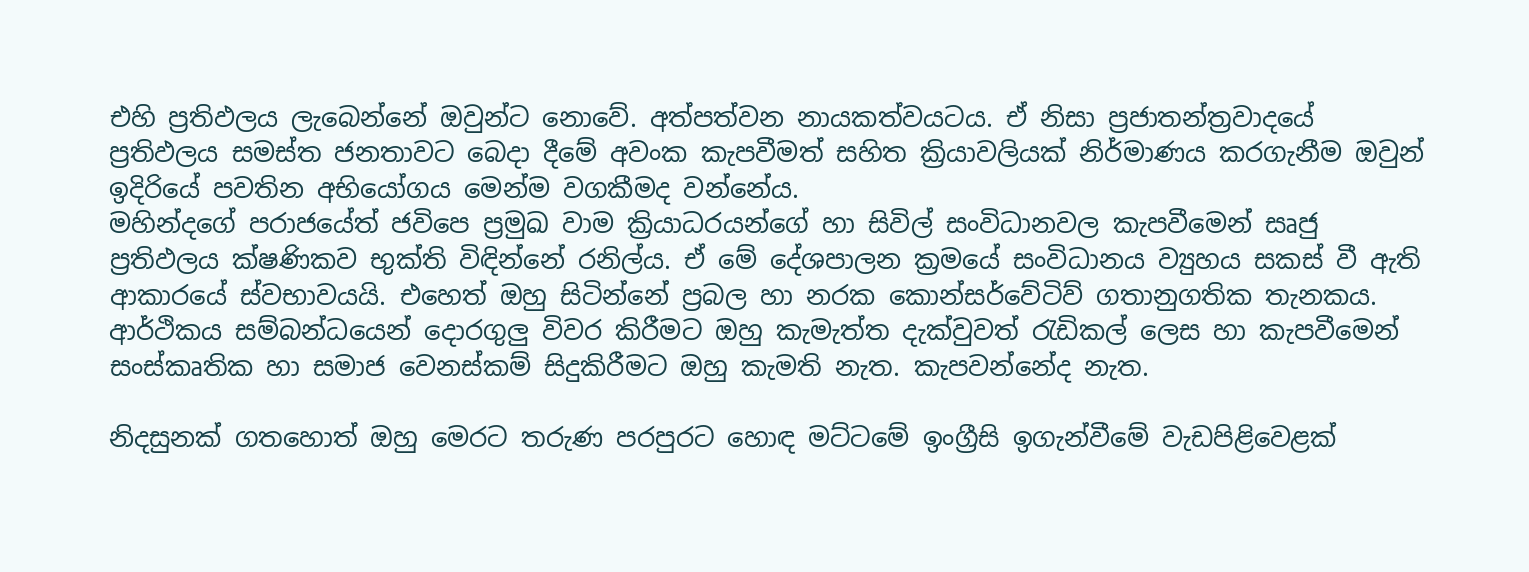එහි ප්‍රතිඵලය ලැබෙන්නේ ඔවුන්ට නොවේ. අත්පත්වන නායකත්වයටය. ඒ නිසා ප්‍රජාතන්ත්‍රවාදයේ ප්‍රතිඵලය සමස්ත ජනතාවට බෙදා දීමේ අවංක කැපවීමත් සහිත ක්‍රියාවලියක් නිර්මාණය කරගැනීම ඔවුන් ඉදිරියේ පවතින අභියෝගය මෙන්ම වගකීමද වන්නේය.
මහින්දගේ පරාජයේත් ජවිපෙ ප්‍රමුඛ වාම ක්‍රියාධරයන්ගේ හා සිවිල් සංවිධානවල කැපවීමෙන් සෘජු ප්‍රතිඵලය ක්ෂණිකව භුක්ති විඳින්නේ රනිල්ය. ඒ මේ දේශපාලන ක්‍රමයේ සංවිධානය ව්‍යුහය සකස් වී ඇති ආකාරයේ ස්වභාවයයි. එහෙත් ඔහු සිටින්නේ ප්‍රබල හා නරක කොන්සර්වේටිව් ගතානුගතික තැනකය. ආර්ථිකය සම්බන්ධයෙන් දොරගුලු විවර කිරීමට ඔහු කැමැත්ත දැක්වුවත් රැඩිකල් ලෙස හා කැපවීමෙන් සංස්කෘතික හා සමාජ වෙනස්කම් සිදුකිරීමට ඔහු කැමති නැත. කැපවන්නේද නැත.

නිදසුනක් ගතහොත් ඔහු මෙරට තරුණ පරපුරට හොඳ මට්ටමේ ඉංග්‍රීසි ඉගැන්වීමේ වැඩපිළිවෙළක්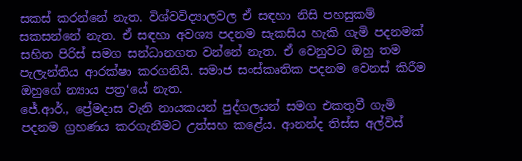සකස් කරන්නේ නැත. විශ්වවිද්‍යාලවල ඒ සඳහා නිසි පහසුකම් සකසන්නේ නැත. ඒ සඳහා අවශ්‍ය පදනම සැකසිය හැකි ගැමි පදනමක් සහිත පිරිස් සමග සන්ධානගත වන්නේ නැත. ඒ වෙනුවට ඔහු තම පැලැන්තිය ආරක්ෂා කරගනියි. සමාජ සංස්කෘතික පදනම වෙනස් කිරීම ඔහුගේ න්‍යාය පත්‍ර‘යේ නැත.
ජේ.ආර්., ප්‍රේමදාස වැනි නායකයන් පුද්ගලයන් සමග එකතුවී ගැමි පදනම ග්‍රහණය කරගැනීමට උත්සහ කළේය. ආනන්ද තිස්ස අල්විස්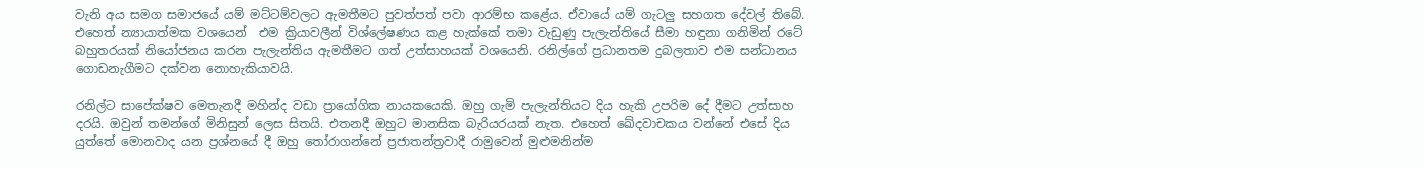වැනි අය සමග සමාජයේ යම් මට්ටම්වලට ඇමතීමට පුවත්පත් පවා ආරම්භ කළේය. ඒවායේ යම් ගැටලු සහගත දේවල් තිබේ. එහෙත් න්‍යායාත්මක වශයෙන්  එම ක්‍රියාවලීන් විශ්ලේෂණය කළ හැක්කේ තමා වැඩුණු පැලැන්තියේ සීමා හඳුනා ගනිමින් රටේ බහුතරයක් නියෝජනය කරන පැලැන්තිය ඇමතීමට ගත් උත්සාහයක් වශයෙනි. රනිල්ගේ ප්‍රධානතම දුබලතාව එම සන්ධානය ගොඩනැගීමට දක්වන නොහැකියාවයි.

රනිල්ට සාපේක්ෂව මෙතැනදී මහින්ද වඩා ප්‍රායෝගික නායකයෙකි. ඔහු ගැමි පැලැන්තියට දිය හැකි උපරිම දේ දීමට උත්සාහ දරයි. ඔවුන් තමන්ගේ මිනිසුන් ලෙස සිතයි. එතනදී ඔහුට මානසික බැරියරයක් නැත. එහෙත් ඛේදවාචකය වන්නේ එසේ දිය යුත්තේ මොනවාද යන ප්‍රශ්නයේ දී ඔහු තෝරාගන්නේ ප්‍රජාතන්ත්‍රවාදී රාමුවෙන් මුළුමනින්ම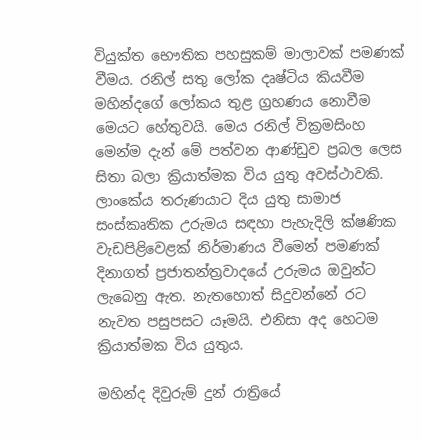වියුක්ත භෞතික පහසුකම් මාලාවක් පමණක් වීමය. රනිල් සතු ලෝක දෘෂ්ටිය කියවීම මහින්දගේ ලෝකය තුළ ග්‍රහණය නොවීම මෙයට හේතුවයි. මෙය රනිල් වික්‍රමසිංහ මෙන්ම දැන් මේ පත්වන ආණ්ඩුව ප්‍රබල ලෙස සිතා බලා ක්‍රියාත්මක විය යුතු අවස්ථාවකි.
ලාංකේය තරුණයාට දිය යුතු සාමාජ සංස්කෘතික උරුමය සඳහා පැහැදිලි ක්ෂණික වැඩපිළිවෙළක් නිර්මාණය වීමෙන් පමණක් දිනාගත් ප්‍රජාතන්ත්‍රවාදයේ උරුමය ඔවුන්ට ලැබෙනු ඇත. නැතහොත් සිදුවන්නේ රට නැවත පසුපසට යෑමයි. එනිසා අද හෙටම ක්‍රියාත්මක විය යුතුය.

මහින්ද දිවුරුම් දුන් රාත්‍රියේ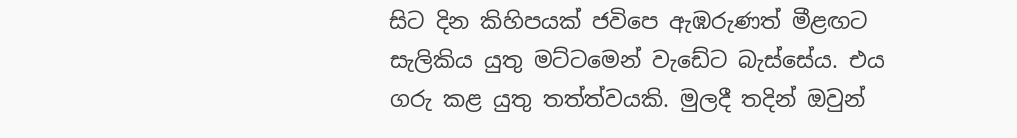සිට දින කිහිපයක් ජවිපෙ ඇඹරුණත් මීළඟට සැලිකිය යුතු මට්ටමෙන් වැඩේට බැස්සේය. එය ගරු කළ යුතු තත්ත්වයකි. මුලදී තදින් ඔවුන්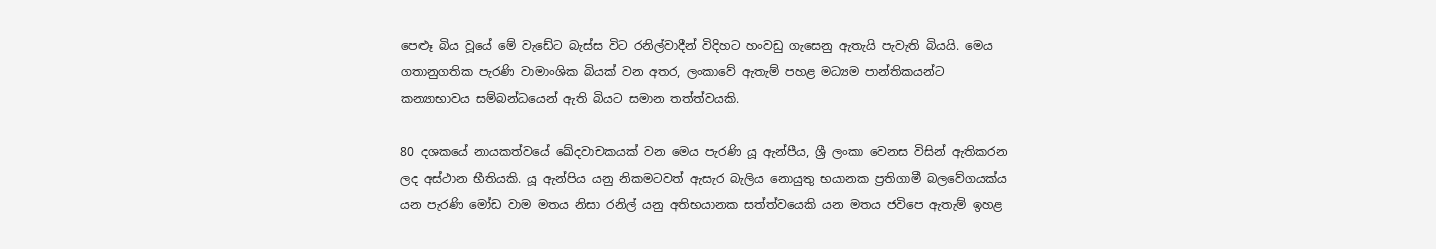පෙළූ බිය වූයේ මේ වැඩේට බැස්ස විට රනිල්වාදීන් විදිහට හංවඩු ගැසෙනු ඇතැයි පැවැති බියයි. මෙය ගතානුගතික පැරණි වාමාංශික බියක් වන අතර, ලංකාවේ ඇතැම් පහළ මධ්‍යම පාන්තිකයන්ට කන්‍යාභාවය සම්බන්ධයෙන් ඇති බියට සමාන තත්ත්වයකි.

80 දශකයේ නායකත්වයේ ඛේදවාචකයක් වන මෙය පැරණි යූ ඇන්පීය, ශ්‍රී ලංකා වෙනස විසින් ඇතිකරන ලද අස්ථාන භීතියකි. යූ ඇන්පිය යනු නිකමටවත් ඇසැර බැලිය නොයුතු භයානක ප්‍රතිගාමී බලවේගයක්ය යන පැරණි මෝඩ වාම මතය නිසා රනිල් යනු අතිභයානක සත්ත්වයෙකි යන මතය ජවිපෙ ඇතැම් ඉහළ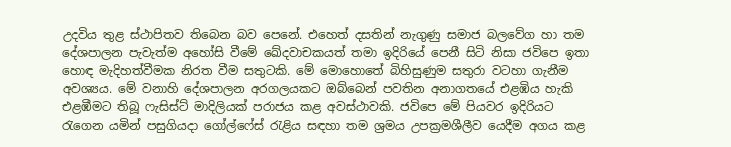උදවිය තුළ ස්ථාපිතව තිබෙන බව පෙනේ. එහෙත් දසතින් නැගුණු සමාජ බලවේග හා තම දේශපාලන පැවැත්ම අහෝසි වීමේ ඛේදවාචකයත් තමා ඉදිරියේ පෙනී සිටි නිසා ජවිපෙ ඉතා හොඳ මැදිහත්වීමක නිරත වීම සතුටකි. මේ මොහොතේ බිහිසුණුම සතුරා වටහා ගැනීම අවශ්‍යය. මේ වනාහි දේශපාලන අරගලයකට ඔබ්බෙන් පවතින අනාගතයේ එළඹිය හැකි එළඹීමට තිබූ ෆැසිස්ට් මාදිලියක් පරාජය කළ අවස්ථාවකි. ජවිපෙ මේ පියවර ඉදිරියට රැගෙන යමින් පසුගියදා ගෝල්ෆේස් රැළිය සඳහා තම ශ්‍රමය උපක්‍රමශීලීව යෙදීම අගය කළ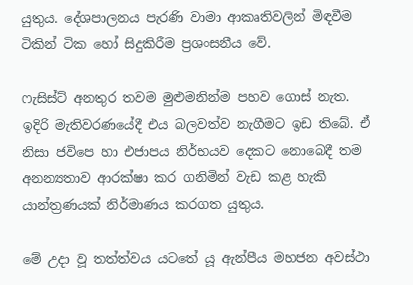යුතුය. දේශපාලනය පැරණි වාමා ආකෘතිවලින් මිඳවීම ටිකින් ටික හෝ සිදුකිරීම ප්‍රශංසනීය වේ.

ෆැසිස්ට් අනතුර තවම මුළුමනින්ම පහව ගොස් නැත. ඉදිරි මැතිවරණයේදී එය බලවත්ව නැගීමට ඉඩ තිබේ. ඒ නිසා ජවිපෙ හා එජාපය නිර්භයව දෙකට නොබෙදී තම අනන්‍යතාව ආරක්ෂා කර ගනිමින් වැඩ කළ හැකි යාන්ත්‍රණයක් නිර්මාණය කරගත යුතුය.

මේ උදා වූ තත්ත්වය යටතේ යූ ඇන්පීය මහජන අවස්ථා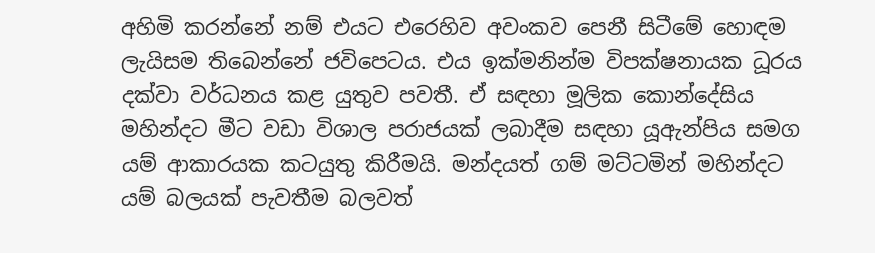අහිමි කරන්නේ නම් එයට එරෙහිව අවංකව පෙනී සිටීමේ හොඳම ලැයිසම තිබෙන්නේ ජවිපෙටය. එය ඉක්මනින්ම විපක්ෂනායක ධූරය දක්වා වර්ධනය කළ යුතුව පවතී. ඒ සඳහා මූලික කොන්දේසිය මහින්දට මීට වඩා විශාල පරාජයක් ලබාදීම සඳහා යූඇන්පිය සමග යම් ආකාරයක කටයුතු කිරීමයි. මන්දයත් ගම් මට්ටමින් මහින්දට යම් බලයක් පැවතීම බලවත්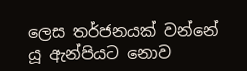ලෙස තර්ජනයක් වන්නේ යූ ඇන්පියට නොව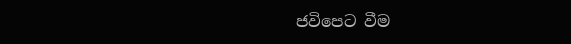ජවිපෙට වීම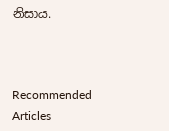නිසාය.



Recommended Articles